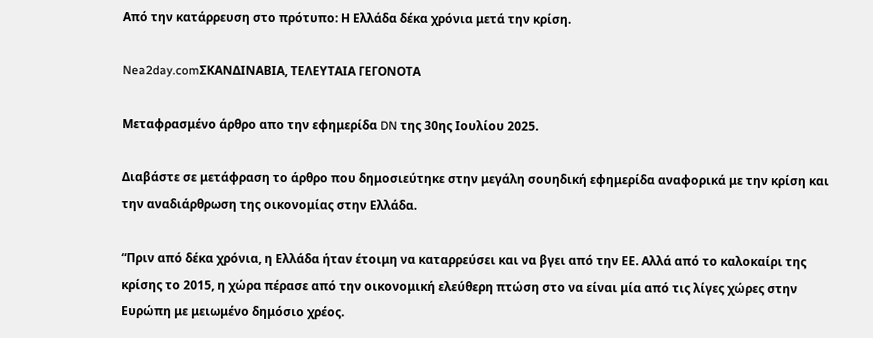Από την κατάρρευση στο πρότυπο: Η Ελλάδα δέκα χρόνια μετά την κρίση.

Nea2day.comΣΚΑΝΔΙΝΑΒΙΑ, ΤΕΛΕΥΤΑΙΑ ΓΕΓΟΝΟΤΑ

Μεταφρασμένο άρθρο απο την εφημερίδα DN της 30ης Ιουλίου 2025.

Διαβάστε σε μετάφραση το άρθρο που δημοσιεύτηκε στην μεγάλη σουηδική εφημερίδα αναφορικά με την κρίση και την αναδιάρθρωση της οικονομίας στην Ελλάδα.

“Πριν από δέκα χρόνια, η Ελλάδα ήταν έτοιμη να καταρρεύσει και να βγει από την ΕΕ. Αλλά από το καλοκαίρι της κρίσης το 2015, η χώρα πέρασε από την οικονομική ελεύθερη πτώση στο να είναι μία από τις λίγες χώρες στην Ευρώπη με μειωμένο δημόσιο χρέος.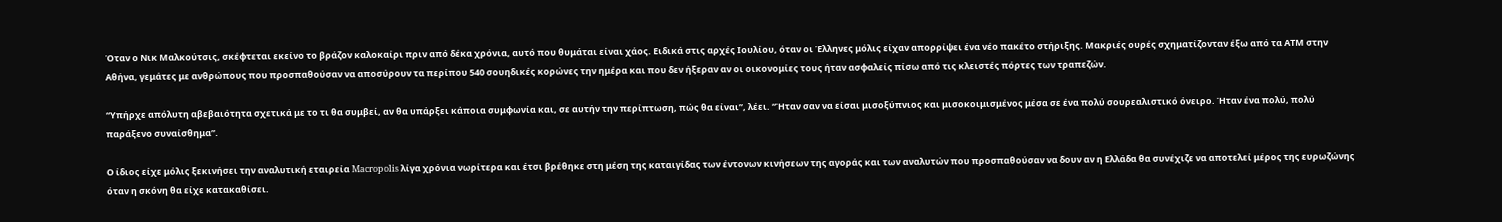Όταν ο Νικ Μαλκούτσις, σκέφτεται εκείνο το βράζον καλοκαίρι πριν από δέκα χρόνια, αυτό που θυμάται είναι χάος. Ειδικά στις αρχές Ιουλίου, όταν οι Έλληνες μόλις είχαν απορρίψει ένα νέο πακέτο στήριξης. Μακριές ουρές σχηματίζονταν έξω από τα ΑΤΜ στην Αθήνα, γεμάτες με ανθρώπους που προσπαθούσαν να αποσύρουν τα περίπου 540 σουηδικές κορώνες την ημέρα και που δεν ήξεραν αν οι οικονομίες τους ήταν ασφαλείς πίσω από τις κλειστές πόρτες των τραπεζών.

“Υπήρχε απόλυτη αβεβαιότητα σχετικά με το τι θα συμβεί, αν θα υπάρξει κάποια συμφωνία και, σε αυτήν την περίπτωση, πώς θα είναι”, λέει. “Ήταν σαν να είσαι μισοξύπνιος και μισοκοιμισμένος μέσα σε ένα πολύ σουρεαλιστικό όνειρο. Ήταν ένα πολύ, πολύ παράξενο συναίσθημα”.

Ο ίδιος είχε μόλις ξεκινήσει την αναλυτική εταιρεία Macropolis λίγα χρόνια νωρίτερα και έτσι βρέθηκε στη μέση της καταιγίδας των έντονων κινήσεων της αγοράς και των αναλυτών που προσπαθούσαν να δουν αν η Ελλάδα θα συνέχιζε να αποτελεί μέρος της ευρωζώνης όταν η σκόνη θα είχε κατακαθίσει.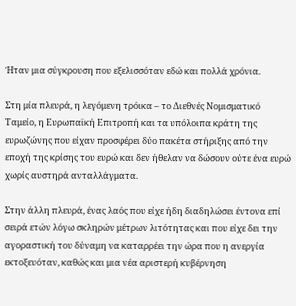Ήταν μια σύγκρουση που εξελισσόταν εδώ και πολλά χρόνια.

Στη μία πλευρά, η λεγόμενη τρόικα – το Διεθνές Νομισματικό Ταμείο, η Ευρωπαϊκή Επιτροπή και τα υπόλοιπα κράτη της ευρωζώνης που είχαν προσφέρει δύο πακέτα στήριξης από την εποχή της κρίσης του ευρώ και δεν ήθελαν να δώσουν ούτε ένα ευρώ χωρίς αυστηρά ανταλλάγματα.

Στην άλλη πλευρά, ένας λαός που είχε ήδη διαδηλώσει έντονα επί σειρά ετών λόγω σκληρών μέτρων λιτότητας και που είχε δει την αγοραστική του δύναμη να καταρρέει την ώρα που η ανεργία εκτοξευόταν, καθώς και μια νέα αριστερή κυβέρνηση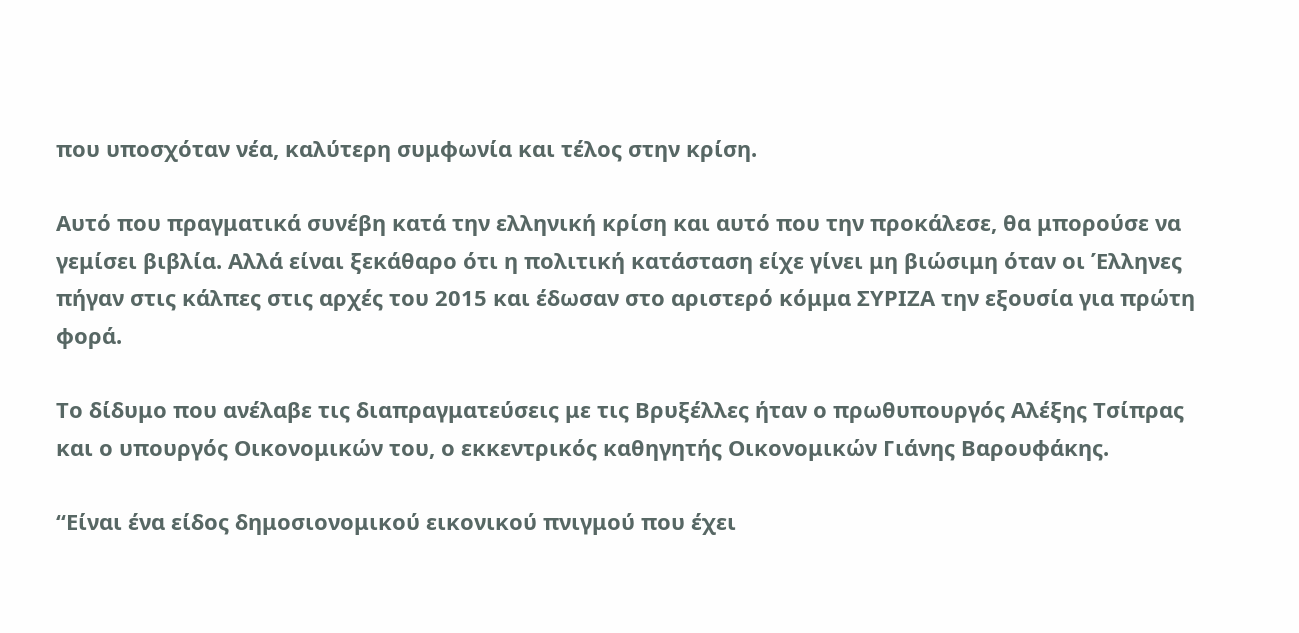που υποσχόταν νέα, καλύτερη συμφωνία και τέλος στην κρίση.

Αυτό που πραγματικά συνέβη κατά την ελληνική κρίση και αυτό που την προκάλεσε, θα μπορούσε να γεμίσει βιβλία. Αλλά είναι ξεκάθαρο ότι η πολιτική κατάσταση είχε γίνει μη βιώσιμη όταν οι Έλληνες πήγαν στις κάλπες στις αρχές του 2015 και έδωσαν στο αριστερό κόμμα ΣΥΡΙΖΑ την εξουσία για πρώτη φορά.

Το δίδυμο που ανέλαβε τις διαπραγματεύσεις με τις Βρυξέλλες ήταν ο πρωθυπουργός Αλέξης Τσίπρας και ο υπουργός Οικονομικών του, ο εκκεντρικός καθηγητής Οικονομικών Γιάνης Βαρουφάκης.

“Είναι ένα είδος δημοσιονομικού εικονικού πνιγμού που έχει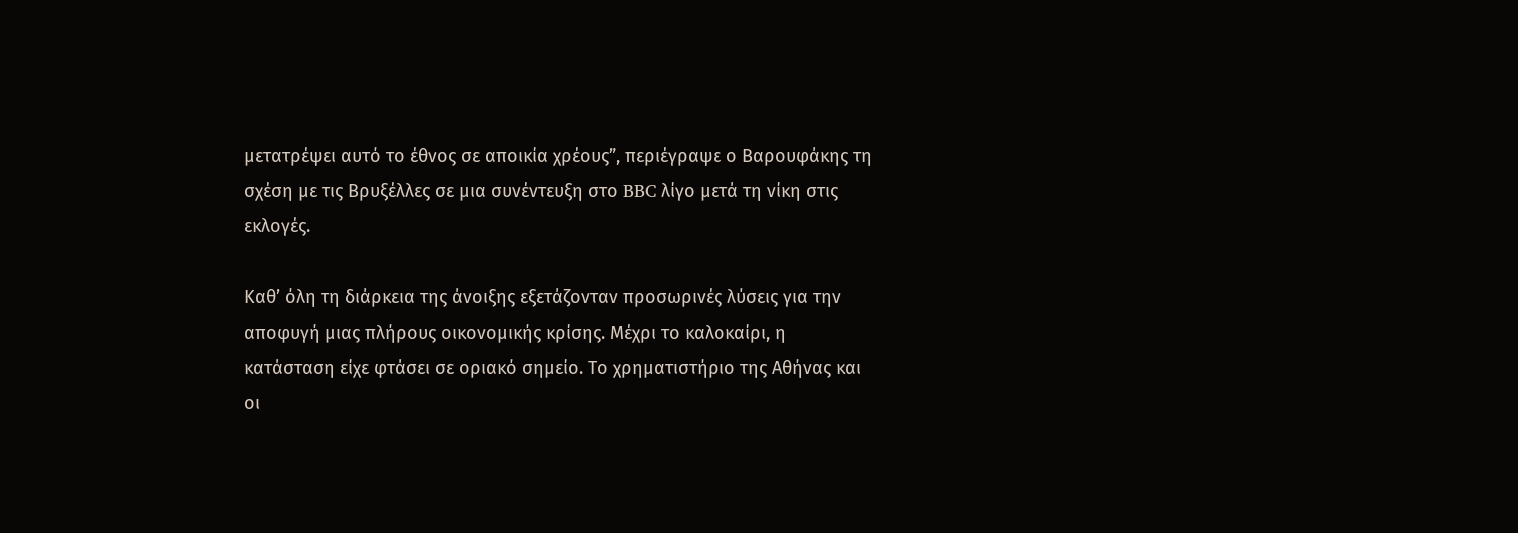μετατρέψει αυτό το έθνος σε αποικία χρέους”, περιέγραψε ο Βαρουφάκης τη σχέση με τις Βρυξέλλες σε μια συνέντευξη στο BBC λίγο μετά τη νίκη στις εκλογές.

Καθ’ όλη τη διάρκεια της άνοιξης εξετάζονταν προσωρινές λύσεις για την αποφυγή μιας πλήρους οικονομικής κρίσης. Μέχρι το καλοκαίρι, η κατάσταση είχε φτάσει σε οριακό σημείο. Το χρηματιστήριο της Αθήνας και οι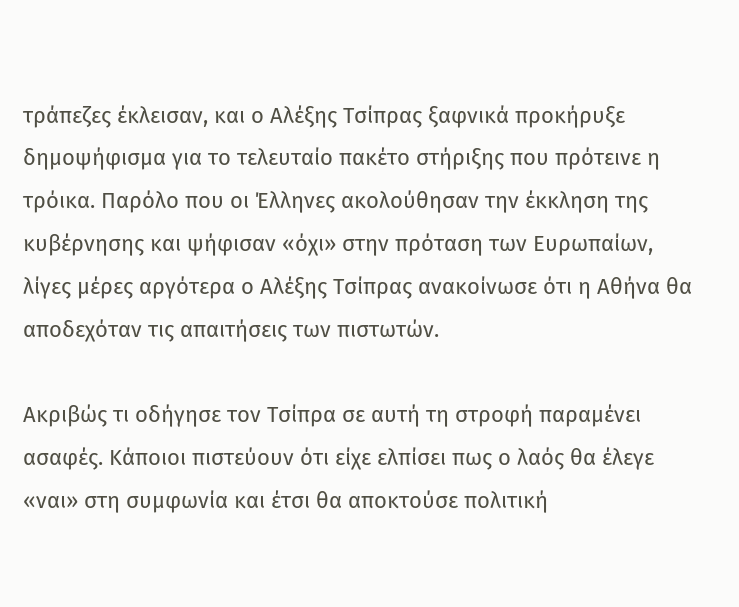τράπεζες έκλεισαν, και ο Αλέξης Τσίπρας ξαφνικά προκήρυξε δημοψήφισμα για το τελευταίο πακέτο στήριξης που πρότεινε η τρόικα. Παρόλο που οι Έλληνες ακολούθησαν την έκκληση της κυβέρνησης και ψήφισαν «όχι» στην πρόταση των Ευρωπαίων, λίγες μέρες αργότερα ο Αλέξης Τσίπρας ανακοίνωσε ότι η Αθήνα θα αποδεχόταν τις απαιτήσεις των πιστωτών.

Ακριβώς τι οδήγησε τον Τσίπρα σε αυτή τη στροφή παραμένει ασαφές. Κάποιοι πιστεύουν ότι είχε ελπίσει πως ο λαός θα έλεγε «ναι» στη συμφωνία και έτσι θα αποκτούσε πολιτική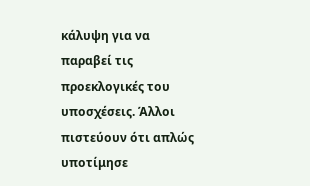κάλυψη για να παραβεί τις προεκλογικές του υποσχέσεις. Άλλοι πιστεύουν ότι απλώς υποτίμησε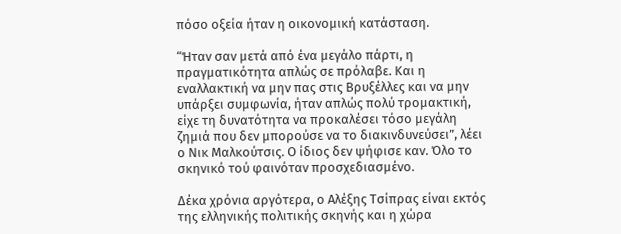πόσο οξεία ήταν η οικονομική κατάσταση.

“Ήταν σαν μετά από ένα μεγάλο πάρτι, η πραγματικότητα απλώς σε πρόλαβε. Και η εναλλακτική να μην πας στις Βρυξέλλες και να μην υπάρξει συμφωνία, ήταν απλώς πολύ τρομακτική, είχε τη δυνατότητα να προκαλέσει τόσο μεγάλη ζημιά που δεν μπορούσε να το διακινδυνεύσει”, λέει ο Νικ Μαλκούτσις. Ο ίδιος δεν ψήφισε καν. Όλο το σκηνικό τού φαινόταν προσχεδιασμένο.

Δέκα χρόνια αργότερα, ο Αλέξης Τσίπρας είναι εκτός της ελληνικής πολιτικής σκηνής και η χώρα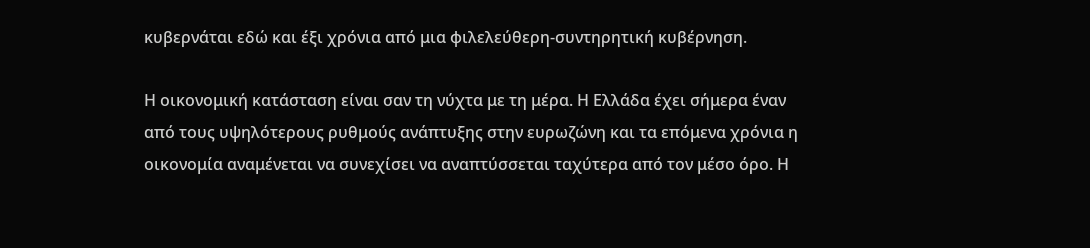κυβερνάται εδώ και έξι χρόνια από μια φιλελεύθερη-συντηρητική κυβέρνηση.

Η οικονομική κατάσταση είναι σαν τη νύχτα με τη μέρα. Η Ελλάδα έχει σήμερα έναν από τους υψηλότερους ρυθμούς ανάπτυξης στην ευρωζώνη και τα επόμενα χρόνια η οικονομία αναμένεται να συνεχίσει να αναπτύσσεται ταχύτερα από τον μέσο όρο. Η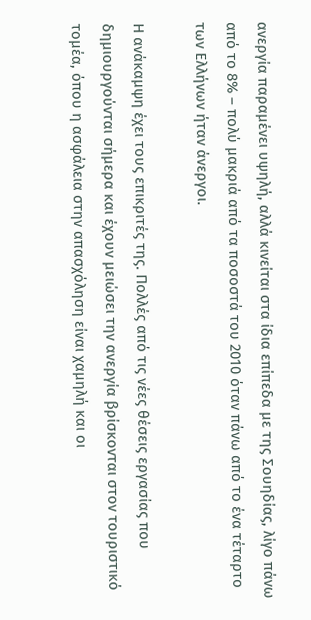ανεργία παραμένει υψηλή, αλλά κινείται στα ίδια επίπεδα με της Σουηδίας, λίγο πάνω από το 8% – πολύ μακριά από τα ποσοστά του 2010 όταν πάνω από το ένα τέταρτο των Ελλήνων ήταν άνεργοι.

Η ανάκαμψη έχει τους επικριτές της. Πολλές από τις νέες θέσεις εργασίας που δημιουργούνται σήμερα και έχουν μειώσει την ανεργία βρίσκονται στον τουριστικό τομέα, όπου η ασφάλεια στην απασχόληση είναι χαμηλή και οι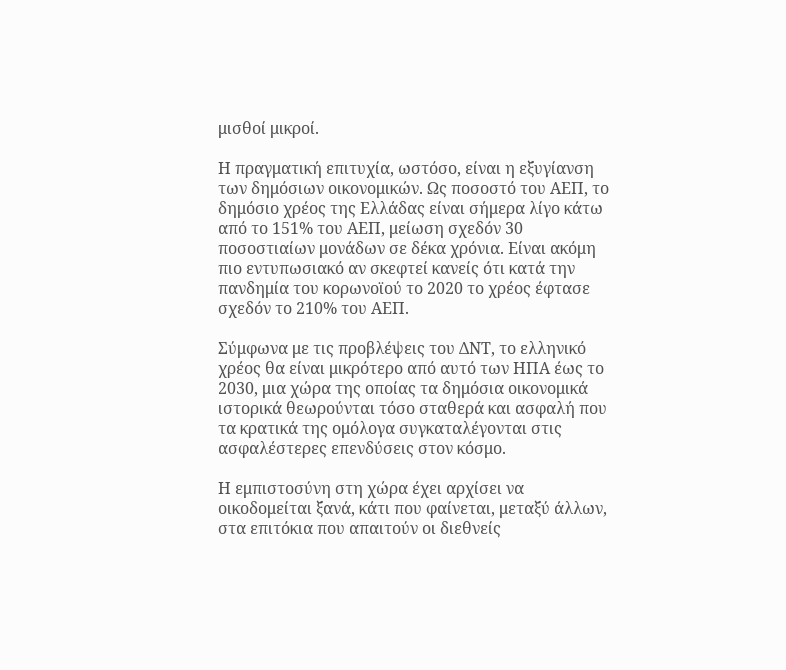μισθοί μικροί.

Η πραγματική επιτυχία, ωστόσο, είναι η εξυγίανση των δημόσιων οικονομικών. Ως ποσοστό του ΑΕΠ, το δημόσιο χρέος της Ελλάδας είναι σήμερα λίγο κάτω από το 151% του ΑΕΠ, μείωση σχεδόν 30 ποσοστιαίων μονάδων σε δέκα χρόνια. Είναι ακόμη πιο εντυπωσιακό αν σκεφτεί κανείς ότι κατά την πανδημία του κορωνοϊού το 2020 το χρέος έφτασε σχεδόν το 210% του ΑΕΠ.

Σύμφωνα με τις προβλέψεις του ΔΝΤ, το ελληνικό χρέος θα είναι μικρότερο από αυτό των ΗΠΑ έως το 2030, μια χώρα της οποίας τα δημόσια οικονομικά ιστορικά θεωρούνται τόσο σταθερά και ασφαλή που τα κρατικά της ομόλογα συγκαταλέγονται στις ασφαλέστερες επενδύσεις στον κόσμο.

Η εμπιστοσύνη στη χώρα έχει αρχίσει να οικοδομείται ξανά, κάτι που φαίνεται, μεταξύ άλλων, στα επιτόκια που απαιτούν οι διεθνείς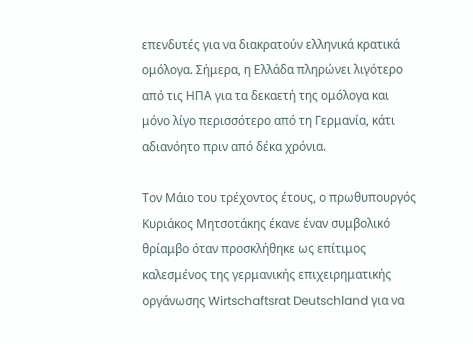επενδυτές για να διακρατούν ελληνικά κρατικά ομόλογα. Σήμερα, η Ελλάδα πληρώνει λιγότερο από τις ΗΠΑ για τα δεκαετή της ομόλογα και μόνο λίγο περισσότερο από τη Γερμανία, κάτι αδιανόητο πριν από δέκα χρόνια.

Τον Μάιο του τρέχοντος έτους, ο πρωθυπουργός Κυριάκος Μητσοτάκης έκανε έναν συμβολικό θρίαμβο όταν προσκλήθηκε ως επίτιμος καλεσμένος της γερμανικής επιχειρηματικής οργάνωσης Wirtschaftsrat Deutschland για να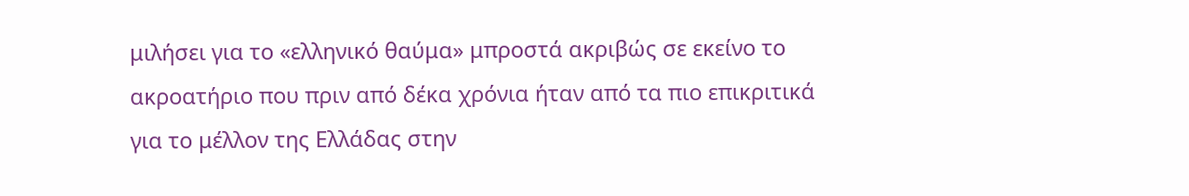μιλήσει για το «ελληνικό θαύμα» μπροστά ακριβώς σε εκείνο το ακροατήριο που πριν από δέκα χρόνια ήταν από τα πιο επικριτικά για το μέλλον της Ελλάδας στην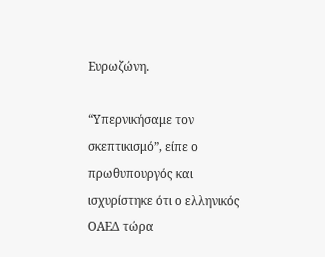Ευρωζώνη.

“Υπερνικήσαμε τον σκεπτικισμό”, είπε ο πρωθυπουργός και ισχυρίστηκε ότι ο ελληνικός ΟΑΕΔ τώρα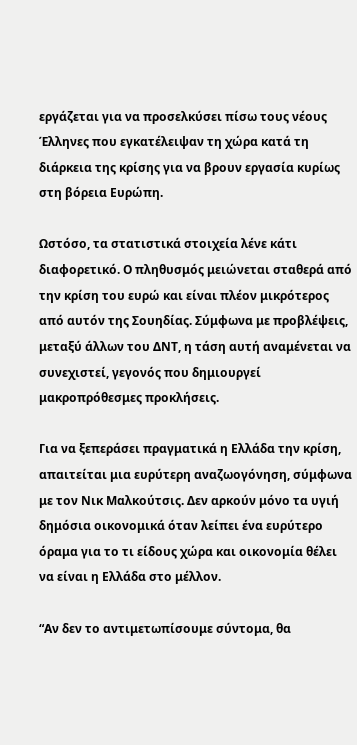εργάζεται για να προσελκύσει πίσω τους νέους Έλληνες που εγκατέλειψαν τη χώρα κατά τη διάρκεια της κρίσης για να βρουν εργασία κυρίως στη βόρεια Ευρώπη.

Ωστόσο, τα στατιστικά στοιχεία λένε κάτι διαφορετικό. Ο πληθυσμός μειώνεται σταθερά από την κρίση του ευρώ και είναι πλέον μικρότερος από αυτόν της Σουηδίας. Σύμφωνα με προβλέψεις, μεταξύ άλλων του ΔΝΤ, η τάση αυτή αναμένεται να συνεχιστεί, γεγονός που δημιουργεί μακροπρόθεσμες προκλήσεις.

Για να ξεπεράσει πραγματικά η Ελλάδα την κρίση, απαιτείται μια ευρύτερη αναζωογόνηση, σύμφωνα με τον Νικ Μαλκούτσις. Δεν αρκούν μόνο τα υγιή δημόσια οικονομικά όταν λείπει ένα ευρύτερο όραμα για το τι είδους χώρα και οικονομία θέλει να είναι η Ελλάδα στο μέλλον.

“Αν δεν το αντιμετωπίσουμε σύντομα, θα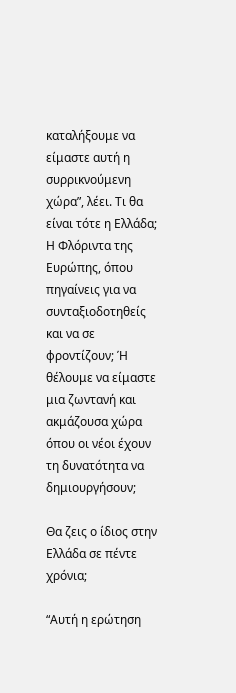καταλήξουμε να είμαστε αυτή η συρρικνούμενη χώρα”, λέει. Τι θα είναι τότε η Ελλάδα; Η Φλόριντα της Ευρώπης, όπου πηγαίνεις για να συνταξιοδοτηθείς και να σε φροντίζουν; Ή θέλουμε να είμαστε μια ζωντανή και ακμάζουσα χώρα όπου οι νέοι έχουν τη δυνατότητα να δημιουργήσουν;

Θα ζεις ο ίδιος στην Ελλάδα σε πέντε χρόνια;

“Αυτή η ερώτηση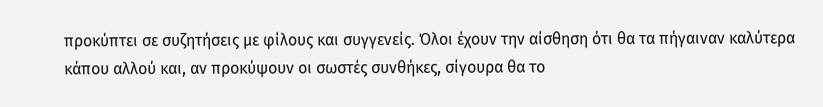προκύπτει σε συζητήσεις με φίλους και συγγενείς. Όλοι έχουν την αίσθηση ότι θα τα πήγαιναν καλύτερα κάπου αλλού και, αν προκύψουν οι σωστές συνθήκες, σίγουρα θα το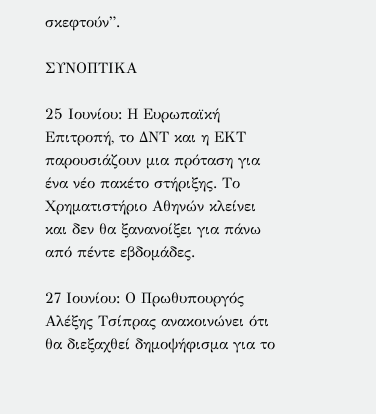σκεφτούν”.

ΣΥΝΟΠΤΙΚΑ

25 Ιουνίου: Η Ευρωπαϊκή Επιτροπή, το ΔΝΤ και η ΕΚΤ παρουσιάζουν μια πρόταση για ένα νέο πακέτο στήριξης. Το Χρηματιστήριο Αθηνών κλείνει και δεν θα ξανανοίξει για πάνω από πέντε εβδομάδες.

27 Ιουνίου: Ο Πρωθυπουργός Αλέξης Τσίπρας ανακοινώνει ότι θα διεξαχθεί δημοψήφισμα για το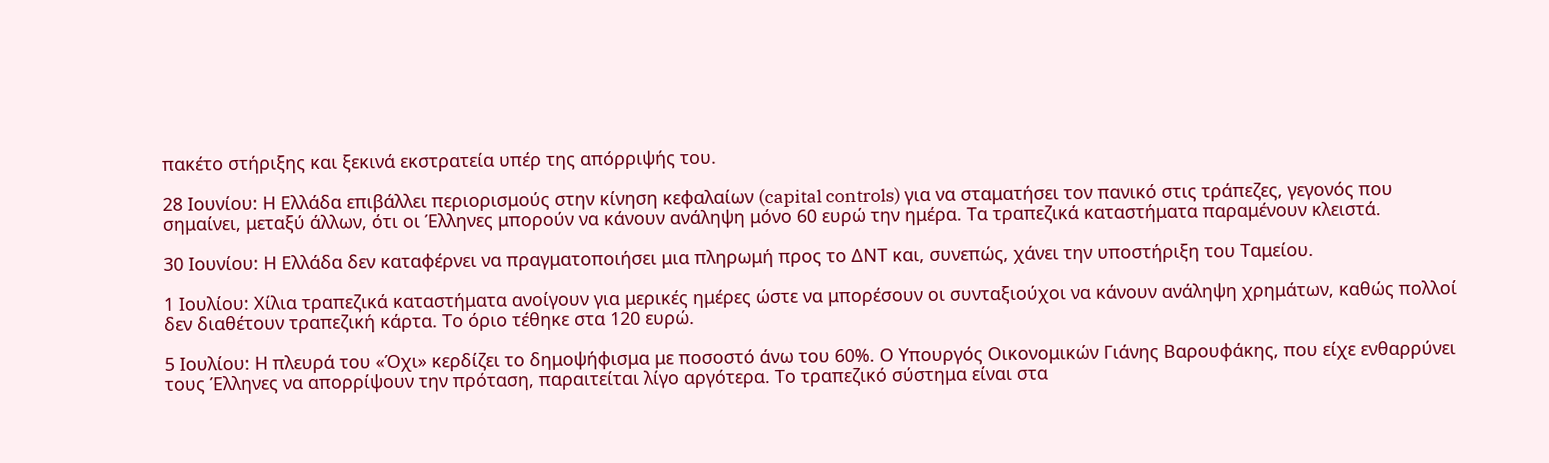πακέτο στήριξης και ξεκινά εκστρατεία υπέρ της απόρριψής του.

28 Ιουνίου: Η Ελλάδα επιβάλλει περιορισμούς στην κίνηση κεφαλαίων (capital controls) για να σταματήσει τον πανικό στις τράπεζες, γεγονός που σημαίνει, μεταξύ άλλων, ότι οι Έλληνες μπορούν να κάνουν ανάληψη μόνο 60 ευρώ την ημέρα. Τα τραπεζικά καταστήματα παραμένουν κλειστά.

30 Ιουνίου: Η Ελλάδα δεν καταφέρνει να πραγματοποιήσει μια πληρωμή προς το ΔΝΤ και, συνεπώς, χάνει την υποστήριξη του Ταμείου.

1 Ιουλίου: Χίλια τραπεζικά καταστήματα ανοίγουν για μερικές ημέρες ώστε να μπορέσουν οι συνταξιούχοι να κάνουν ανάληψη χρημάτων, καθώς πολλοί δεν διαθέτουν τραπεζική κάρτα. Το όριο τέθηκε στα 120 ευρώ.

5 Ιουλίου: Η πλευρά του «Όχι» κερδίζει το δημοψήφισμα με ποσοστό άνω του 60%. Ο Υπουργός Οικονομικών Γιάνης Βαρουφάκης, που είχε ενθαρρύνει τους Έλληνες να απορρίψουν την πρόταση, παραιτείται λίγο αργότερα. Το τραπεζικό σύστημα είναι στα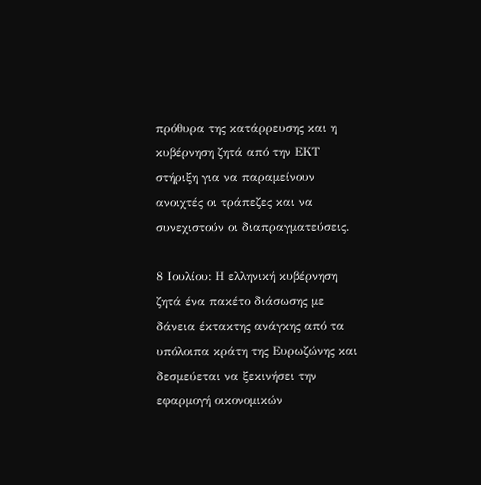πρόθυρα της κατάρρευσης και η κυβέρνηση ζητά από την ΕΚΤ στήριξη για να παραμείνουν ανοιχτές οι τράπεζες και να συνεχιστούν οι διαπραγματεύσεις.

8 Ιουλίου: Η ελληνική κυβέρνηση ζητά ένα πακέτο διάσωσης με δάνεια έκτακτης ανάγκης από τα υπόλοιπα κράτη της Ευρωζώνης και δεσμεύεται να ξεκινήσει την εφαρμογή οικονομικών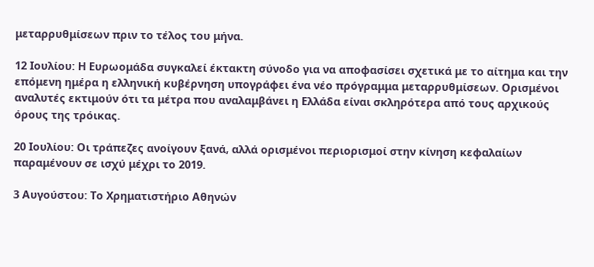μεταρρυθμίσεων πριν το τέλος του μήνα.

12 Ιουλίου: Η Ευρωομάδα συγκαλεί έκτακτη σύνοδο για να αποφασίσει σχετικά με το αίτημα και την επόμενη ημέρα η ελληνική κυβέρνηση υπογράφει ένα νέο πρόγραμμα μεταρρυθμίσεων. Ορισμένοι αναλυτές εκτιμούν ότι τα μέτρα που αναλαμβάνει η Ελλάδα είναι σκληρότερα από τους αρχικούς όρους της τρόικας.

20 Ιουλίου: Οι τράπεζες ανοίγουν ξανά, αλλά ορισμένοι περιορισμοί στην κίνηση κεφαλαίων παραμένουν σε ισχύ μέχρι το 2019.

3 Αυγούστου: Το Χρηματιστήριο Αθηνών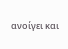ανοίγει και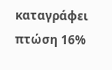καταγράφει πτώση 16%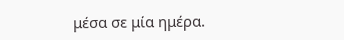μέσα σε μία ημέρα.